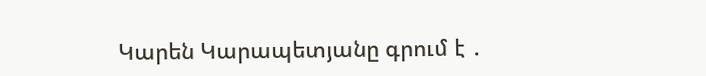Կարեն Կարապետյանը գրում է ․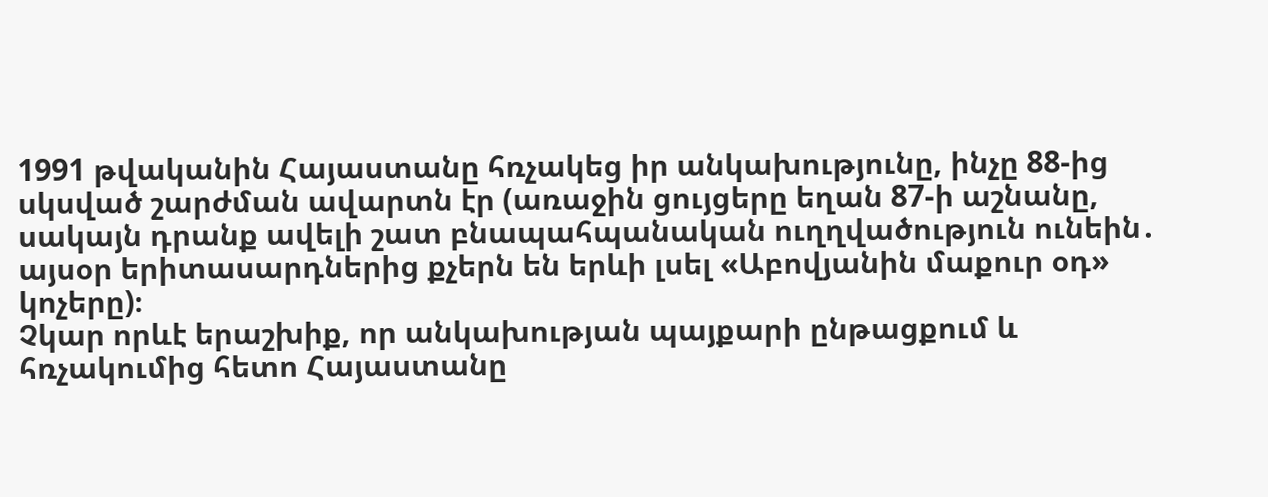1991 թվականին Հայաստանը հռչակեց իր անկախությունը, ինչը 88-ից սկսված շարժման ավարտն էր (առաջին ցույցերը եղան 87-ի աշնանը, սակայն դրանք ավելի շատ բնապահպանական ուղղվածություն ունեին․ այսօր երիտասարդներից քչերն են երևի լսել «Աբովյանին մաքուր օդ» կոչերը)։
Չկար որևէ երաշխիք, որ անկախության պայքարի ընթացքում և հռչակումից հետո Հայաստանը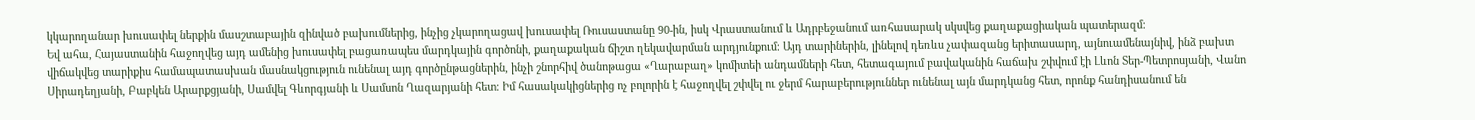կկարողանար խուսափել ներքին մասշտաբային զինված բախումներից, ինչից չկարողացավ խուսափել Ռուսաստանը 90-ին, իսկ Վրաստանում և Ադրբեջանում առհասարակ սկսվեց քաղաքացիական պատերազմ։
Եվ ահա, Հայաստանին հաջողվեց այդ ամենից խուսափել բացառապես մարդկային գործոնի, քաղաքական ճիշտ ղեկավարման արդյունքում։ Այդ տարիներին, լինելով դեռևս չափազանց երիտասարդ, այնուամենայնիվ, ինձ բախտ վիճակվեց տարիքիս համապատասխան մասնակցություն ունենալ այդ գործընթացներին, ինչի շնորհիվ ծանոթացա «Ղարաբաղ» կոմիտեի անդամների հետ, հետագայում բավականին հաճախ շփվում էի Լևոն Տեր-Պետրոսյանի, Վանո Սիրադեղյանի, Բաբկեն Արարքցյանի, Սամվել Գևորգյանի և Սամսոն Ղազարյանի հետ։ Իմ հասակակիցներից ոչ բոլորին է հաջողվել շփվել ու ջերմ հարաբերություններ ունենալ այն մարդկանց հետ, որոնք հանդիսանում են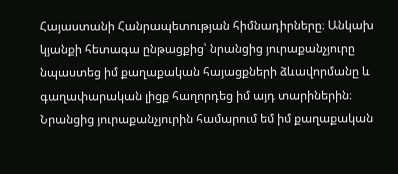Հայաստանի Հանրապետության հիմնադիրները։ Անկախ կյանքի հետագա ընթացքից՝ նրանցից յուրաքանչյուրը նպաստեց իմ քաղաքական հայացքների ձևավորմանը և գաղափարական լիցք հաղորդեց իմ այդ տարիներին։ Նրանցից յուրաքանչյուրին համարում եմ իմ քաղաքական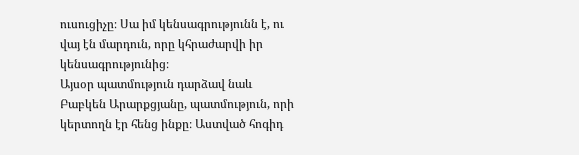ուսուցիչը։ Սա իմ կենսագրությունն է, ու վայ էն մարդուն, որը կհրաժարվի իր կենսագրությունից։
Այսօր պատմություն դարձավ նաև Բաբկեն Արարքցյանը, պատմություն, որի կերտողն էր հենց ինքը։ Աստված հոգիդ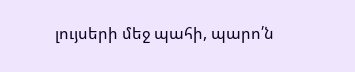լույսերի մեջ պահի, պարո՛ն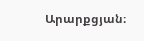Արարքցյան։